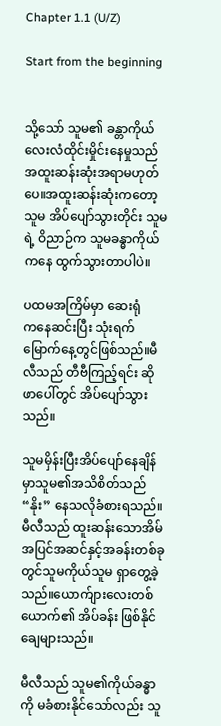Chapter 1.1 (U/Z)

Start from the beginning


သို့သော် သူမ၏ ခန္တာကိုယ်လေးလံထိုင်းမှိုင်းနေမှုသည် အထူးဆန်းဆုံးအရာမဟုတ်ပေ။အထူးဆန်းဆုံးကတော့ သူမ အိပ်ပျော်သွားတိုင်း သူမရဲ့ ဝိညာဉ်က သူမခန္ဓာကိုယ်ကနေ ထွက်သွားတာပါပဲ။

ပထမအကြိမ်မှာ ဆေးရုံက‌နေဆင်းပြီး သုံးရက်မြောက်နေ့တွင်ဖြစ်သည်။မီလီသည် တီဗီကြည့်ရင်း ဆိုဖာပေါ်တွင် အိပ်ပျော်သွားသည်။

သူမမှိန်းပြီးအိပ်‌ပျော်နေချိန်မှာသူမ၏အသိစိတ်သည် “နိုး” နေသလိုခံစားရသည်။မီလီသည် ထူးဆန်းသောအိမ်အပြင်အဆင်နှင့်အခန်းတစ်ခုတွင်သူမကိုယ်သူမ ရှာတွေ့ခဲ့သည်။ယောက်ျား‌လေးတစ်ယောက်၏ အိပ်ခန်း ဖြစ်နိုင်ချေများသည်။

မီလီသည် သူမ၏ကိုယ်ခန္ဓာကို မခံစားနိုင်သော်လည်း သူ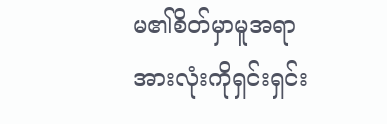မ၏စိတ်မှာမူအရာအားလုံးကိုရှင်းရှင်း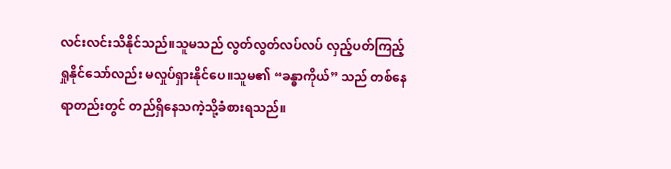လင်းလင်းသိနိုင်သည်။သူမသည် လွတ်လွတ်လပ်လပ် လှည့်ပတ်ကြည့်ရှုနိုင်သော်လည်း မလှုပ်ရှားနိုင်ပေ။သူမ၏ “ခန္ဓာကိုယ်” သည် တစ်နေရာတည်းတွင် တည်ရှိနေသကဲ့သို့ခံစားရသည်။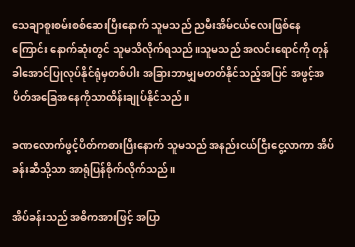သေချာစူးစမ်းစစ်ဆေးပြီးနောက် သူမသည် ညမီးအိမ်ငယ်လေးဖြစ်‌နေကြောင်း နောက်ဆုံးတွင် သူမသိလိုက်ရသည်။သူမသည် အလင်းရောင်ကို တုန်ခါအောင်ပြုလုပ်နိုင်ရုံမှတစ်ပါး အခြားဘာမျှမတတ်နိုင်သည့်အပြင် အဖွင့်အပိတ်အခြေအနေကိုသာထိန်းချုပ်နိုင်သည်။

ခဏလောက်ဖွင့်ပိတ်ကစားပြီးနောက် သူမသည် အနည်းငယ်ငြီးငွေ့လာကာ အိပ်ခန်းဆီသို့သာ အာရုံပြန်စိုက်လိုက်သည်။

အိပ်ခန်းသည် အဓိကအားဖြင့် အပြာ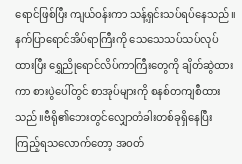ရောင်ဖြစ်ပြီး ကျယ်ဝန်းကာ သန့်ရှင်းသပ်ရပ်နေသည်။နက်ပြာရောင်အိပ်ရာကြီးကို သေသေသပ်သပ်လုပ်ထားပြီး ရွှေညိုရောင်လိပ်ကာကြီးတွေကို ချိတ်ဆွဲထားကာ စားပွဲပေါ်တွင် စာအုပ်များကို စနစ်တကျစီထားသည်။ဗီရို၏ဘေးတွင်လျှောတံခါးတစ်ခုရှိနေပြီး ကြည့်ရသလောက်တော့ အဝတ်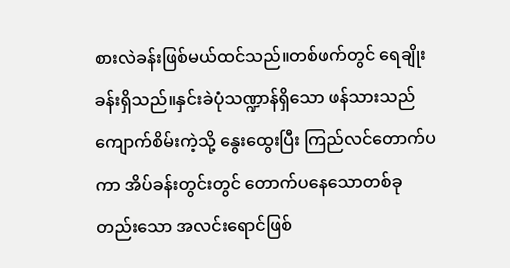စားလဲခန်းဖြစ်မယ်ထင်သည်။တစ်ဖက်တွင် ရေချိုးခန်းရှိသည်။နှင်းခဲပုံသဏ္ဍာန်ရှိသော ဖန်သားသည် ကျောက်စိမ်းကဲ့သို့ နွေးထွေးပြီး ကြည်လင်တောက်ပကာ အိပ်ခန်းတွင်းတွင် တောက်ပနေသောတစ်ခုတည်း‌သော အလင်းရောင်ဖြစ်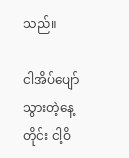သည်။

ငါအိပ်ပျော်သွားတဲ့နေ့တိုင်း ငါ့ဝိ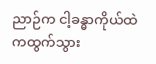ညာဉ်က ငါ့ခန္ဓာကိုယ်ထဲကထွက်သွား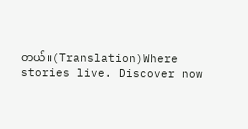တယ်။(Translation)Where stories live. Discover now